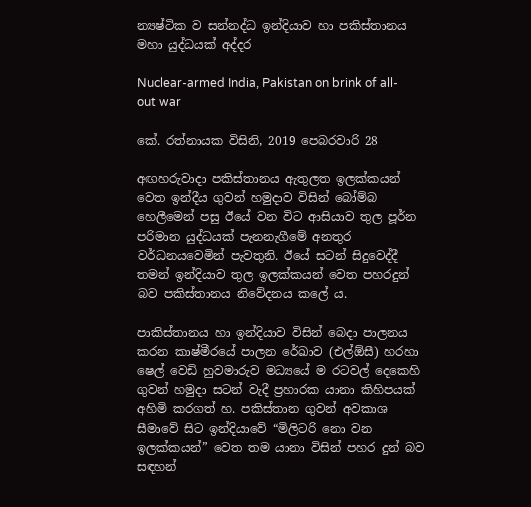න්‍යෂ්ටික ව සන්නද්ධ ඉන්දියාව හා පකිස්තානය මහා යුද්ධයක් අද්දර

Nuclear-armed India, Pakistan on brink of all-out war

කේ. රත්නායක විසිනි, 2019 පෙබරවාරි 28

අඟහරුවාදා පකිස්තානය ඇතුලත ඉලක්කයන් වෙත ඉන්දීය ගුවන් හමුදාව විසින් බෝම්බ හෙලීමෙන් පසු ඊයේ වන විට ආසියාව තුල පූර්න පරිමාන යුද්ධයක් පැනනැගීමේ අනතුර වර්ධනයවෙමින් පැවතුනි. ඊයේ සටන් සිදුවෙද්දී තමන් ඉන්දියාව තුල ඉලක්කයන් වෙත පහරදුන් බව පකිස්තානය නිවේදනය කලේ ය.

පාකිස්තානය හා ඉන්දියාව විසින් බෙදා පාලනය කරන කාෂ්මීරයේ පාලන රේඛාව (එල්ඕසී) හරහා ෂෙල් වෙඩි හුවමාරුව මධ්‍යයේ ම රටවල් දෙකෙහි ගුවන් හමුදා සටන් වැදී ප්‍රහාරක යානා කිහිපයක් අහිමි කරගත් හ. පකිස්තාන ගුවන් අවකාශ සීමාවේ සිට ඉන්දියාවේ “මිලිටරි නො වන ඉලක්කයන්” වෙත තම යානා විසින් පහර දුන් බව සඳහන්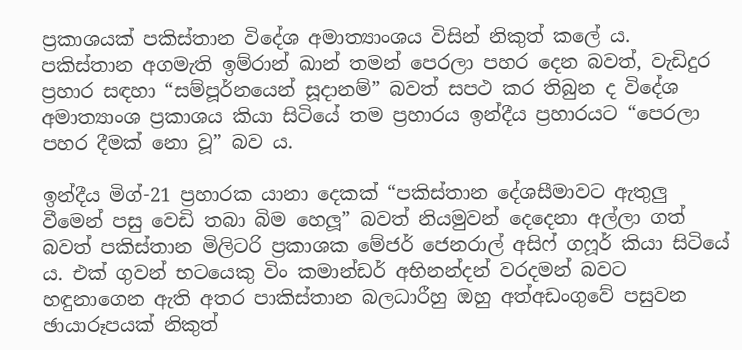ප්‍රකාශයක් පකිස්තාන විදේශ අමාත්‍යාංශය විසින් නිකුත් කලේ ය. පකිස්තාන අගමැති ඉම්රාන් ඛාන් තමන් පෙරලා පහර දෙන බවත්, වැඩිදුර ප්‍රහාර සඳහා “සම්පූර්නයෙන් සූදානම්” බවත් සපථ කර තිබුන ද විදේශ අමාත්‍යාංශ ප්‍රකාශය කියා සිටියේ තම ප්‍රහාරය ඉන්දීය ප්‍රහාරයට “පෙරලා පහර දීමක් නො වූ” බව ය.

ඉන්දීය මිග්-21 ප්‍රහාරක යානා දෙකක් “පකිස්තාන දේශසීමාවට ඇතුලු වීමෙන් පසු වෙඩි තබා බිම හෙලූ” බවත් නියමුවන් දෙදෙනා අල්ලා ගත් බවත් පකිස්තාන මිලිටරි ප්‍රකාශක මේජර් ජෙනරාල් අසිෆ් ගෆූර් කියා සිටියේ ය. එක් ගුවන් භටයෙකු විං කමාන්ඩර් අභිනන්දන් වරදමන් බවට හඳුනාගෙන ඇති අතර පාකිස්තාන බලධාරීහු ඔහු අත්අඩංගුවේ පසුවන ඡායාරූපයක් නිකුත්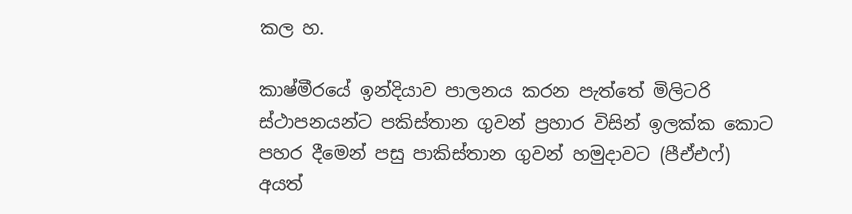කල හ.

කාෂ්මීරයේ ඉන්දියාව පාලනය කරන පැත්තේ මිලිටරි ස්ථාපනයන්ට පකිස්තාන ගුවන් ප්‍රහාර විසින් ඉලක්ක කොට පහර දීමෙන් පසු පාකිස්තාන ගුවන් හමුදාවට (පීඒඑෆ්) අයත්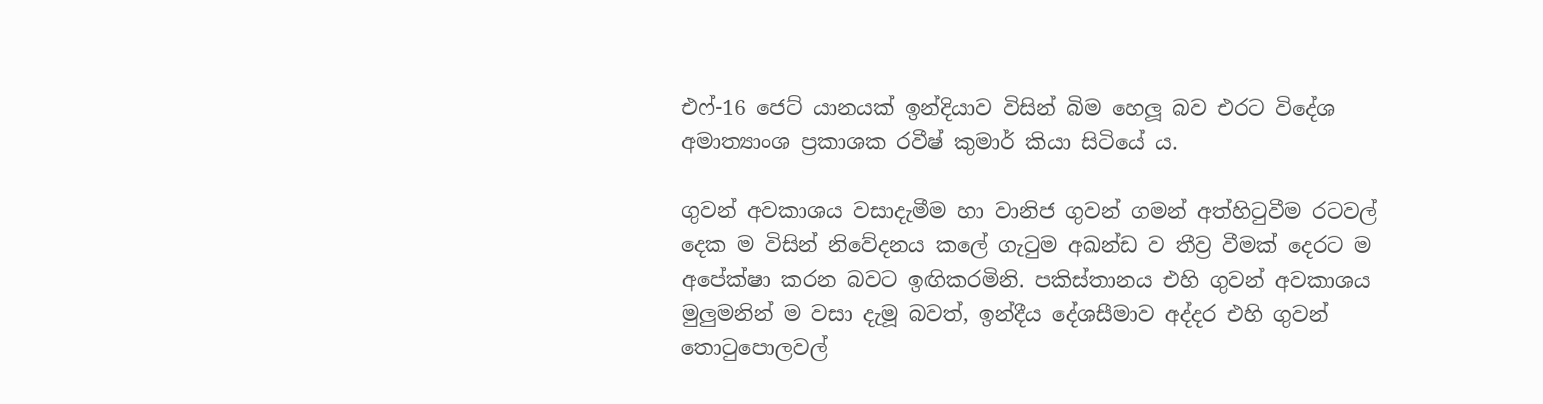එෆ්-16 ජෙට් යානයක් ඉන්දියාව විසින් බිම හෙලූ බව එරට විදේශ අමාත්‍යාංශ ප්‍රකාශක රවීෂ් කුමාර් කියා සිටියේ ය.

ගුවන් අවකාශය වසාදැමීම හා වානිජ ගුවන් ගමන් අත්හිටුවීම රටවල් දෙක ම විසින් නිවේදනය කලේ ගැටුම අඛන්ඩ ව තීව්‍ර වීමක් දෙරට ම අපේක්ෂා කරන බවට ඉඟිකරමිනි. පකිස්තානය එහි ගුවන් අවකාශය මුලුමනින් ම වසා දැමූ බවත්, ඉන්දීය දේශසීමාව අද්දර එහි ගුවන් තොටුපොලවල්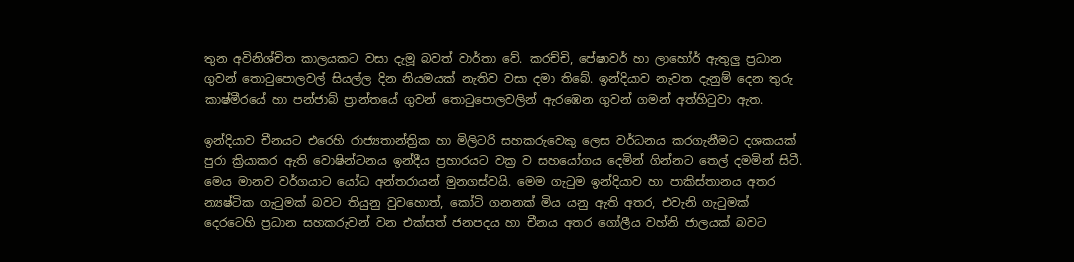තුන අවිනිශ්චිත කාලයකට වසා දැමූ බවත් වාර්තා වේ. කරච්චි, පේෂාවර් හා ලාහෝර් ඇතුලු ප්‍රධාන ගුවන් තොටුපොලවල් සියල්ල දින නියමයක් නැතිව වසා දමා තිබේ. ඉන්දියාව නැවත දැනුම් දෙන තුරු කාෂ්මීරයේ හා පන්ජාබ් ප්‍රාන්තයේ ගුවන් තොටුපොලවලින් ඇරඹෙන ගුවන් ගමන් අත්හිටුවා ඇත.

ඉන්දියාව චීනයට එරෙහි රාජ්‍යතාන්ත්‍රික හා මිලිටරි සහකරුවෙකු ලෙස වර්ධනය කරගැනීමට දශකයක් පුරා ක්‍රියාකර ඇති වොෂින්ටනය ඉන්දීය ප්‍රහාරයට වක්‍ර ව සහයෝගය දෙමින් ගින්නට තෙල් දමමින් සිටී. මෙය මානව වර්ගයාට යෝධ අන්තරායන් මුනගස්වයි. මෙම ගැටුම ඉන්දියාව හා පාකිස්තානය අතර න්‍යෂ්ටික ගැටුමක් බවට තියුනු වුවහොත්, කෝටි ගනනක් මිය යනු ඇති අතර, එවැනි ගැටුමක් දෙරටෙහි ප්‍රධාන සහකරුවන් වන එක්සත් ජනපදය හා චීනය අතර ගෝලීය වහ්නි ජාලයක් බවට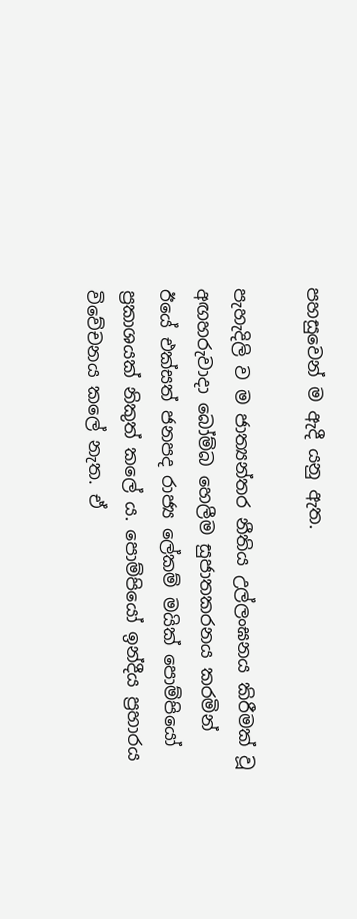පහසුවෙන් ම ඇදී යනු ඇත.

පැහැදිලි ව ම ජාත්‍යන්තර නීතිය උල්ලංඝනය කිරීමක් වූ අඟහරුවාදා බෝම්බ හෙලීම සුජාතකරනය කරමින් ඊයේ එක්සත් ජනපද රාජ්‍ය ලේකම් මයික් පොම්පියෝ ප්‍රකාශයක් නිකුත් කලේ ය. පොම්පියෝ ඉන්දීය ප්‍රහාරය විවේචනය කලේ නැත. ඒ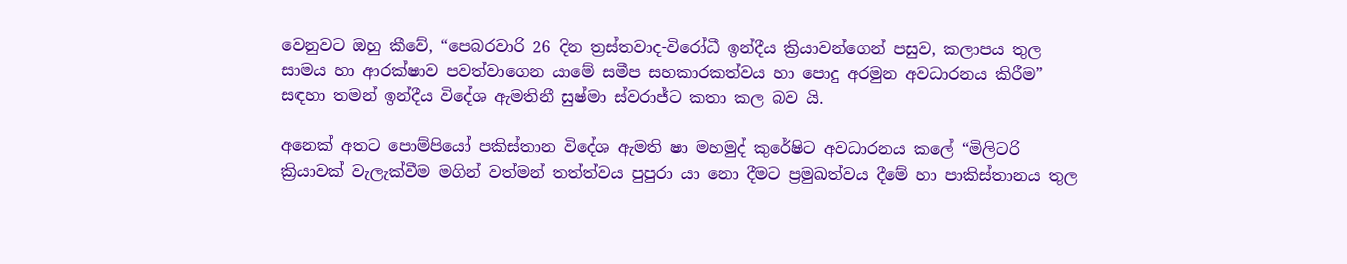වෙනුවට ඔහු කීවේ, “පෙබරවාරි 26 දින ත්‍රස්තවාද-විරෝධී ඉන්දීය ක්‍රියාවන්ගෙන් පසුව, කලාපය තුල සාමය හා ආරක්ෂාව පවත්වාගෙන යාමේ සමීප සහකාරකත්වය හා පොදු අරමුන අවධාරනය කිරීම” සඳහා තමන් ඉන්දීය විදේශ ඇමතිනී සුෂ්මා ස්වරාජ්ට කතා කල බව යි.

අනෙක් අතට පොම්පියෝ පකිස්තාන විදේශ ඇමති ෂා මහමුද් කුරේෂිට අවධාරනය කලේ “මිලිටරි ක්‍රියාවක් වැලැක්වීම මගින් වත්මන් තත්ත්වය පුපුරා යා නො දීමට ප්‍රමුඛත්වය දීමේ හා පාකිස්තානය තුල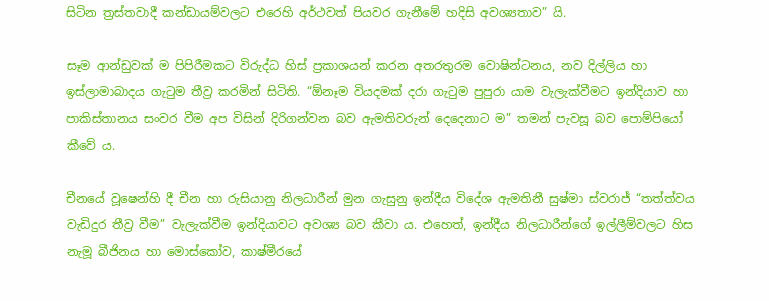සිටින ත්‍රස්තවාදී කන්ඩායම්වලට එරෙහි අර්ථවත් පියවර ගැනීමේ හදිසි අවශ්‍යතාව” යි.

සෑම ආන්ඩුවක් ම පිපිරීමකට විරුද්ධ හිස් ප්‍රකාශයන් කරන අතරතුරම වොෂින්ටනය, නව දිල්ලිය හා ඉස්ලාමාබාදය ගැටුම තීව්‍ර කරමින් සිටිති. “ඕනෑම වියදමක් දරා ගැටුම පුපුරා යාම වැලැක්වීමට ඉන්දියාව හා පාකිස්තානය සංවර වීම අප විසින් දිරිගන්වන බව ඇමතිවරුන් දෙදෙනාට ම” තමන් පැවසූ බව පොම්පියෝ කීවේ ය.

චීනයේ වූෂෙන්හි දී චීන හා රුසියානු නිලධාරීන් මුන ගැසුනු ඉන්දීය විදේශ ඇමතිනී සුෂ්මා ස්වරාජ් “තත්ත්වය වැඩිදුර තීව්‍ර වීම” වැලැක්වීම ඉන්දියාවට අවශ්‍ය බව කීවා ය. එහෙත්, ඉන්දීය නිලධාරීන්ගේ ඉල්ලීම්වලට හිස නැමූ බීජිනය හා මොස්කෝව, කාෂ්මීරයේ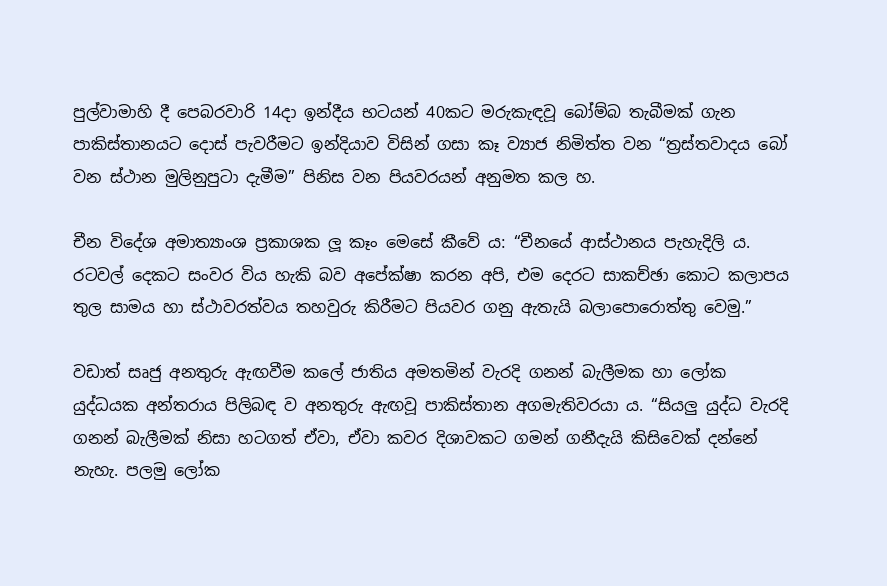පුල්වාමාහි දී පෙබරවාරි 14දා ඉන්දීය භටයන් 40කට මරුකැඳවූ බෝම්බ තැබීමක් ගැන පාකිස්තානයට දොස් පැවරීමට ඉන්දියාව විසින් ගසා කෑ ව්‍යාජ නිමිත්ත වන “ත්‍රස්තවාදය බෝ වන ස්ථාන මුලිනුපුටා දැමීම” පිනිස වන පියවරයන් අනුමත කල හ.

චීන විදේශ අමාත්‍යාංශ ප්‍රකාශක ලූ කෑං මෙසේ කීවේ ය: “චීනයේ ආස්ථානය පැහැදිලි ය. රටවල් දෙකට සංවර විය හැකි බව අපේක්ෂා කරන අපි, එම දෙරට සාකච්ඡා කොට කලාපය තුල සාමය හා ස්ථාවරත්වය තහවුරු කිරීමට පියවර ගනු ඇතැයි බලාපොරොත්තු වෙමු.”

වඩාත් සෘජු අනතුරු ඇඟවීම කලේ ජාතිය අමතමින් වැරදි ගනන් බැලීමක හා ලෝක යුද්ධයක අන්තරාය පිලිබඳ ව අනතුරු ඇඟවූ පාකිස්තාන අගමැතිවරයා ය. “සියලු යුද්ධ වැරදි ගනන් බැලීමක් නිසා හටගත් ඒවා, ඒවා කවර දිශාවකට ගමන් ගනීදැයි කිසිවෙක් දන්නේ නැහැ. පලමු ලෝක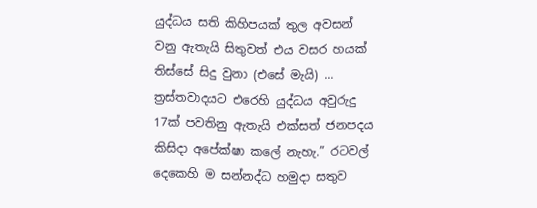යුද්ධය සති කිහිපයක් තුල අවසන් වනු ඇතැයි සිතුවත් එය වසර හයක් තිස්සේ සිදු වුනා (එසේ මැයි) ... ත්‍රස්තවාදයට එරෙහි යුද්ධය අවුරුදු 17ක් පවතිනු ඇතැයි එක්සත් ජනපදය කිසිදා අපේක්ෂා කලේ නැහැ.” රටවල් දෙකෙහි ම සන්නද්ධ හමුදා සතුව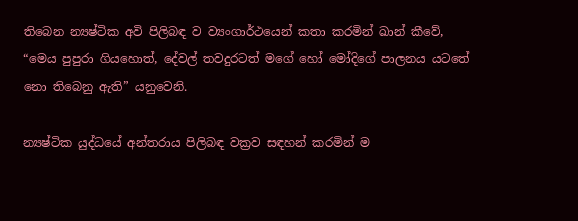තිබෙන න්‍යෂ්ටික අවි පිලිබඳ ව ව්‍යංගාර්ථයෙන් කතා කරමින් ඛාන් කීවේ, “මෙය පුපුරා ගියහොත්, දේවල් තවදුරටත් මගේ හෝ මෝදිගේ පාලනය යටතේ නො තිබෙනු ඇති” යනුවෙනි.

න්‍යෂ්ටික යුද්ධයේ අන්තරාය පිලිබඳ වක්‍රව සඳහන් කරමින් ම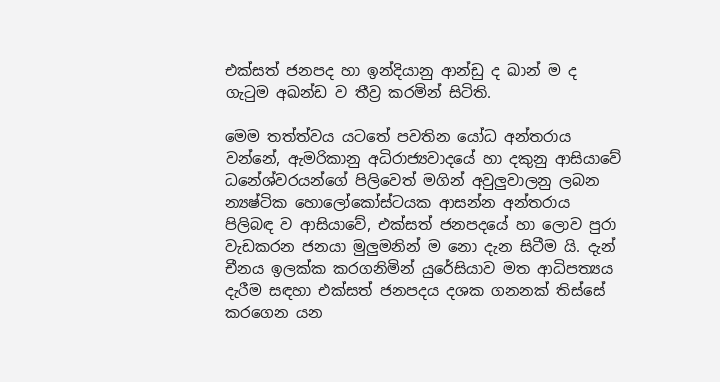එක්සත් ජනපද හා ඉන්දියානු ආන්ඩු ද ඛාන් ම ද ගැටුම අඛන්ඩ ව තීව්‍ර කරමින් සිටිති.

මෙම තත්ත්වය යටතේ පවතින යෝධ අන්තරාය වන්නේ, ඇමරිකානු අධිරාජ්‍යවාදයේ හා දකුනු ආසියාවේ ධනේශ්වරයන්ගේ පිලිවෙත් මගින් අවුලුවාලනු ලබන න්‍යෂ්ටික හොලෝකෝස්ටයක ආසන්න අන්තරාය පිලිබඳ ව ආසියාවේ, එක්සත් ජනපදයේ හා ලොව පුරා වැඩකරන ජනයා මුලුමනින් ම නො දැන සිටීම යි. දැන් චීනය ඉලක්ක කරගනිමින් යුරේසියාව මත ආධිපත්‍යය දැරීම සඳහා එක්සත් ජනපදය දශක ගනනක් තිස්සේ කරගෙන යන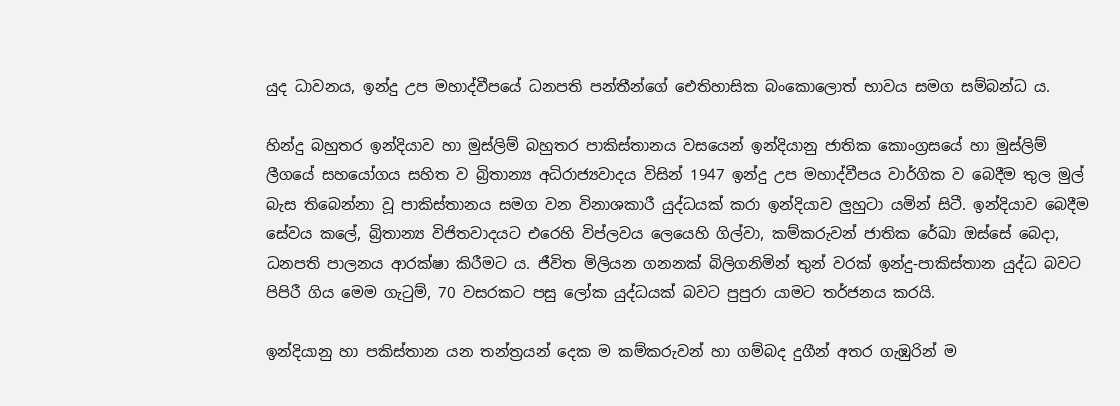යුද ධාවනය, ඉන්දු උප මහාද්වීපයේ ධනපති පන්තීන්ගේ ඓතිහාසික බංකොලොත් භාවය සමග සම්බන්ධ ය.

හින්දු බහුතර ඉන්දියාව හා මුස්ලිම් බහුතර පාකිස්තානය වසයෙන් ඉන්දියානු ජාතික කොංග්‍රසයේ හා මුස්ලිම් ලීගයේ සහයෝගය සහිත ව බ්‍රිතාන්‍ය අධිරාජ්‍යවාදය විසින් 1947 ඉන්දු උප මහාද්වීපය වාර්ගික ව බෙදීම තුල මුල් බැස තිබෙන්නා වූ පාකිස්තානය සමග වන විනාශකාරී යුද්ධයක් කරා ඉන්දියාව ලුහුටා යමින් සිටී. ඉන්දියාව බෙදීම සේවය කලේ, බ්‍රිතාන්‍ය විජිතවාදයට එරෙහි විප්ලවය ලෙයෙහි ගිල්වා, කම්කරුවන් ජාතික රේඛා ඔස්සේ බෙදා, ධනපති පාලනය ආරක්ෂා කිරීමට ය. ජීවිත මිලියන ගනනක් බිලිගනිමින් තුන් වරක් ඉන්දු-පාකිස්තාන යුද්ධ බවට පිපිරී ගිය මෙම ගැටුම්, 70 වසරකට පසු ලෝක යුද්ධයක් බවට පුපුරා යාමට තර්ජනය කරයි.

ඉන්දියානු හා පකිස්තාන යන තන්ත්‍රයන් දෙක ම කම්කරුවන් හා ගම්බද දුගීන් අතර ගැඹුරින් ම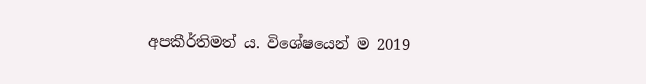අපකීර්තිමත් ය. විශේෂයෙන් ම 2019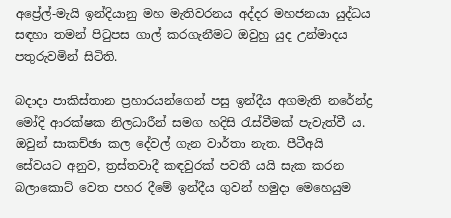අප්‍රේල්-මැයි ඉන්දියානු මහ මැතිවරනය අද්දර මහජනයා යුද්ධය සඳහා තමන් පිටුපස ගාල් කරගැනීමට ඔවුහු යුද උන්මාදය පතුරුවමින් සිටිති.

බදාදා පාකිස්තාන ප්‍රහාරයන්ගෙන් පසු ඉන්දීය අගමැති නරේන්ද්‍ර මෝදි ආරක්ෂක නිලධාරීන් සමග හදිසි රැස්වීමක් පැවැත්වී ය. ඔවුන් සාකච්ඡා කල දේවල් ගැන වාර්තා නැත. පීටීඅයි සේවයට අනුව, ත්‍රස්තවාදී කඳවුරක් පවතී යයි සැක කරන බලාකොට් වෙත පහර දීමේ ඉන්දීය ගුවන් හමුදා මෙහෙයුම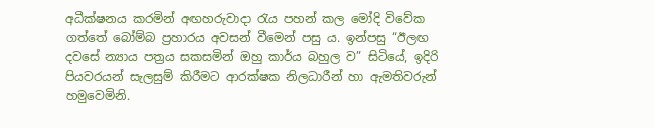අධීක්ෂනය කරමින් අඟහරුවාදා රැය පහන් කල මෝදි විවේක ගත්තේ බෝම්බ ප්‍රහාරය අවසන් වීමෙන් පසු ය. ඉන්පසු “ඊලඟ දවසේ න්‍යාය පත්‍රය සකසමින් ඔහු කාර්ය බහුල ව” සිටියේ, ඉදිරි පියවරයන් සැලසුම් කිරීමට ආරක්ෂක නිලධාරීන් හා ඇමතිවරුන් හමුවෙමිනි.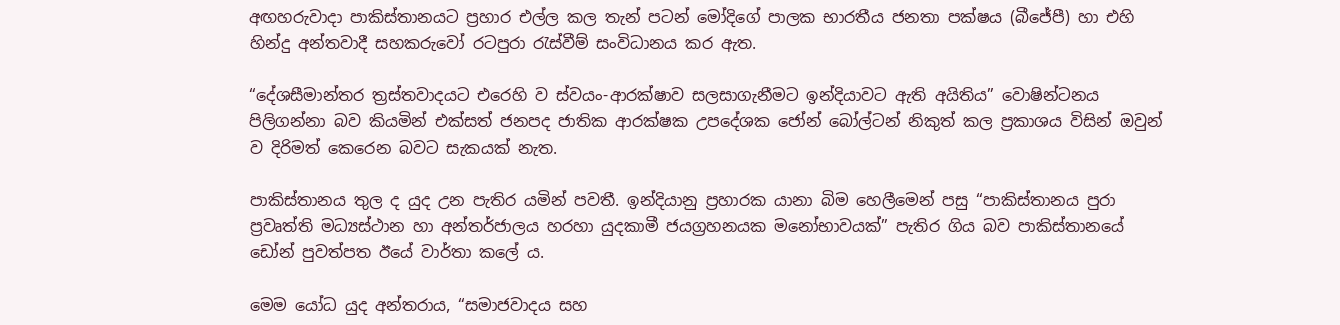අඟහරුවාදා පාකිස්තානයට ප්‍රහාර එල්ල කල තැන් පටන් මෝදිගේ පාලක භාරතීය ජනතා පක්ෂය (බීජේපී) හා එහි හින්දු අන්තවාදී සහකරුවෝ රටපුරා රැස්වීම් සංවිධානය කර ඇත.

“දේශසීමාන්තර ත්‍රස්තවාදයට එරෙහි ව ස්වයං-ආරක්ෂාව සලසාගැනීමට ඉන්දියාවට ඇති අයිතිය” වොෂින්ටනය පිලිගන්නා බව කියමින් එක්සත් ජනපද ජාතික ආරක්ෂක උපදේශක ජෝන් බෝල්ටන් නිකුත් කල ප්‍රකාශය විසින් ඔවුන් ව දිරිමත් කෙරෙන බවට සැකයක් නැත.

පාකිස්තානය තුල ද යුද උන පැතිර යමින් පවතී. ඉන්දියානු ප්‍රහාරක යානා බිම හෙලීමෙන් පසු “පාකිස්තානය පුරා ප්‍රවෘත්ති මධ්‍යස්ථාන හා අන්තර්ජාලය හරහා යුදකාමී ජයග්‍රහනයක මනෝභාවයක්” පැතිර ගිය බව පාකිස්තානයේ ඩෝන් පුවත්පත ඊයේ වාර්තා කලේ ය.

මෙම යෝධ යුද අන්තරාය, “සමාජවාදය සහ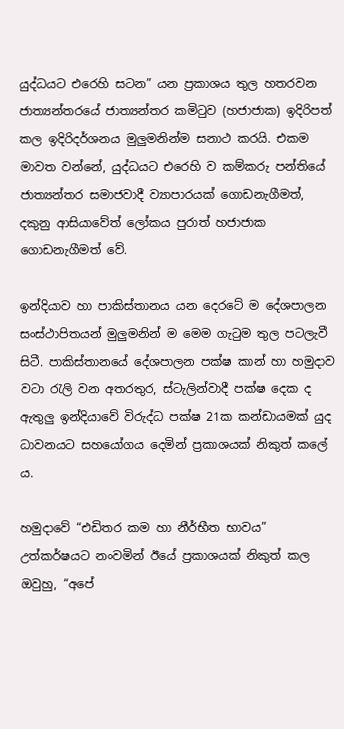යුද්ධයට එරෙහි සටන” යන ප්‍රකාශය තුල හතරවන ජාත්‍යන්තරයේ ජාත්‍යන්තර කමිටුව (හජාජාක) ඉදිරිපත් කල ඉදිරිදර්ශනය මුලුමනින්ම සනාථ කරයි. එකම මාවත වන්නේ, යුද්ධයට එරෙහි ව කම්කරු පන්තියේ ජාත්‍යන්තර සමාජවාදී ව්‍යාපාරයක් ගොඩනැගීමත්, දකුනු ආසියාවේත් ලෝකය පුරාත් හජාජාක ගොඩනැගීමත් වේ.

ඉන්දියාව හා පාකිස්තානය යන දෙරටේ ම දේශපාලන සංස්ථාපිතයන් මුලුමනින් ම මෙම ගැටුම තුල පටලැවී සිටී. පාකිස්තානයේ දේශපාලන පක්ෂ කාන් හා හමුදාව වටා රැලි වන අතරතුර, ස්ටැලින්වාදී පක්ෂ දෙක ද ඇතුලු ඉන්දියාවේ විරුද්ධ පක්ෂ 21ක කන්ඩායමක් යුද ධාවනයට සහයෝගය දෙමින් ප්‍රකාශයක් නිකුත් කලේ ය.

හමුදාවේ “එඩිතර කම හා නීර්භීත භාවය” උත්කර්ෂයට නංවමින් ඊයේ ප්‍රකාශයක් නිකුත් කල ඔවුහු, “අපේ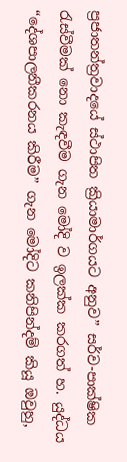ප්‍රජාතන්ත්‍රවාදයේ ස්ථාපිත ක්‍රියාමාර්ගයට අනුව” සර්ව-පාක්ෂික රැස්වීමක් නො කැඳවීම ගැන මෝදි ව ඉලක්ක කරගත් හ. යුද්ධය “දේශපාලනීකරනය කිරීම” ගැන මෝදිට කනිපින්දම් කියූ ඔවුහු,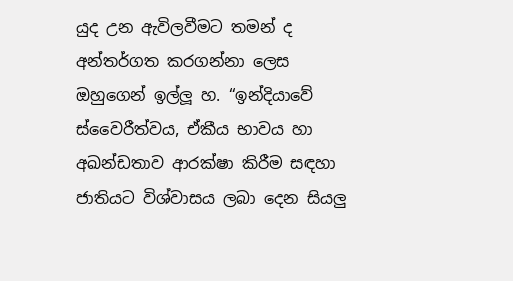යුද උන ඇවිලවීමට තමන් ද අන්තර්ගත කරගන්නා ලෙස ඔහුගෙන් ඉල්ලූ හ. “ඉන්දියාවේ ස්වෛරීත්වය, ඒකීය භාවය හා අඛන්ඩතාව ආරක්ෂා කිරීම සඳහා ජාතියට විශ්වාසය ලබා දෙන සියලු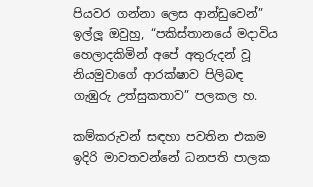පියවර ගන්නා ලෙස ආන්ඩුවෙන්” ඉල්ලූ ඔවුහු, “පකිස්තානයේ මදාවිය හෙලාදකිමින් අපේ අතුරුදන් වූ නියමුවාගේ ආරක්ෂාව පිලිබඳ ගැඹුරු උත්සුකතාව” පලකල හ.

කම්කරුවන් සඳහා පවතින එකම ඉදිරි මාවතවන්නේ ධනපති පාලක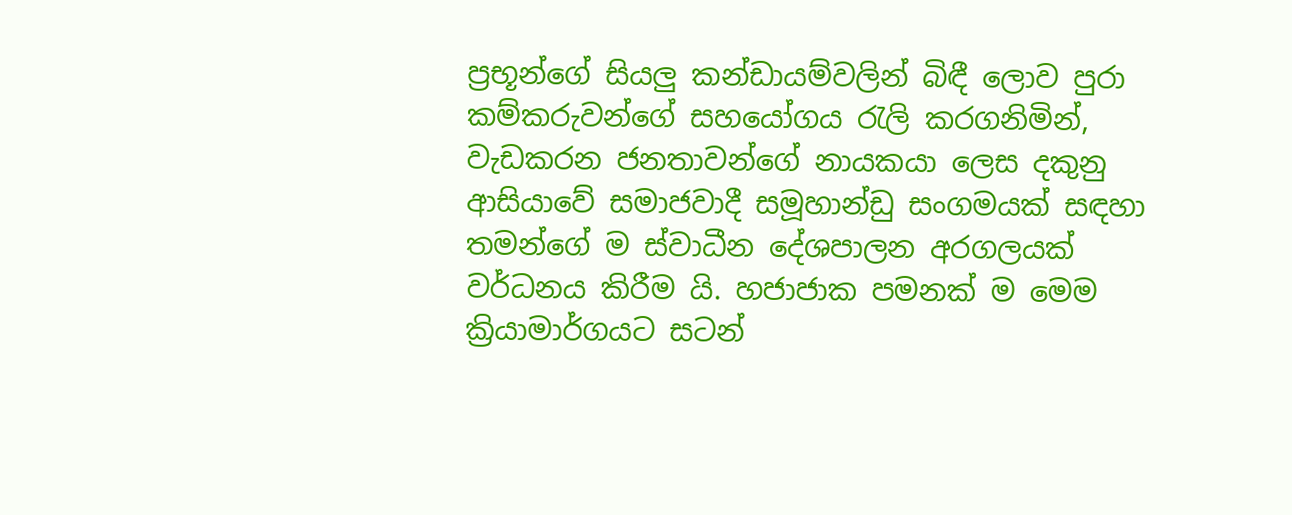ප්‍රභූන්ගේ සියලු කන්ඩායම්වලින් බිඳී ලොව පුරා කම්කරුවන්ගේ සහයෝගය රැලි කරගනිමින්, වැඩකරන ජනතාවන්ගේ නායකයා ලෙස දකුනු ආසියාවේ සමාජවාදී සමූහාන්ඩු සංගමයක් සඳහා තමන්ගේ ම ස්වාධීන දේශපාලන අරගලයක් වර්ධනය කිරීම යි. හජාජාක පමනක් ම මෙම ක්‍රියාමාර්ගයට සටන්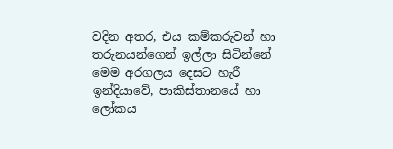වදින අතර, එය කම්කරුවන් හා තරුනයන්ගෙන් ඉල්ලා සිටින්නේ මෙම අරගලය දෙසට හැරී ඉන්දියාවේ, පාකිස්තානයේ හා ලෝකය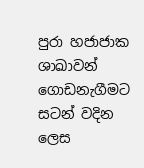පුරා හජාජාක ශාඛාවන් ගොඩනැගීමට සටන් වදින ලෙස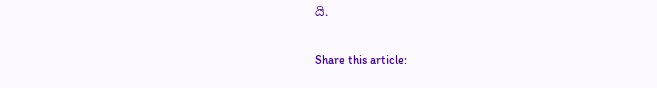යි.

Share this article: